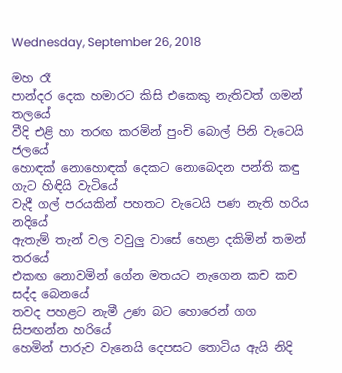Wednesday, September 26, 2018

මහ රෑ
පාන්දර දෙක හමාරට කිසි එකෙකු නැතිවත් ගමන් තලයේ
වීදි එළි හා තරඟ කරමින් පුංචි බොල් පිනි වැටෙයි ජලයේ
හොඳක් නොහොඳක් දෙකට නොබෙදන පන්ති කඳු ගැට හිඳියි වැටියේ
වැදී ගල් පරයකින් පහතට වැටෙයි පණ නැති හරිය නදියේ
ඇතැම් තැන් වල වවුලු වාසේ හෙළා දකිමින් තමන් තරයේ
එකඟ නොවමින් ගේන මතයට නැගෙන කච කච සද්ද බෙනයේ
තවද පහළට නැමී උණ බට හොරෙන් ගග සිපඟන්න හරියේ
හෙමින් පාරුව වැනෙයි දෙපසට තොටිය ඇයි නිදි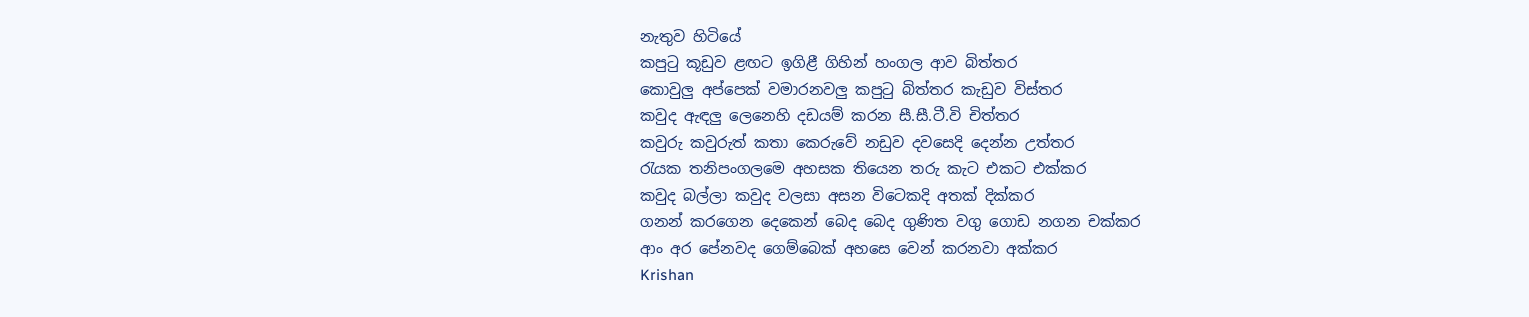නැතුව හිටියේ
කපුටු කූඩුව ළඟට ඉගිළී ගිහින් හංගල ආව බිත්තර
කොවුලු අප්පෙක් වමාරනවලු කපුටු බිත්තර කැඩුව විස්තර
කවුද ඇඳලු ලෙනෙහි දඩයම් කරන සී.සී.ටී.වි චිත්තර
කවුරු කවුරුත් කතා කෙරුවේ නඩුව දවසෙදි දෙන්න උත්තර
රැයක තනිපංගලමෙ අහසක තියෙන තරු කැට එකට එක්කර
කවුද බල්ලා කවුද වලසා අසන විටෙකදි අතක් දික්කර
ගනන් කරගෙන දෙකෙන් බෙද බෙද ගුණිත වගු ගොඩ නගන චක්කර
ආං අර පේනවද ගෙම්බෙක් අහසෙ වෙන් කරනවා අක්කර
Krishan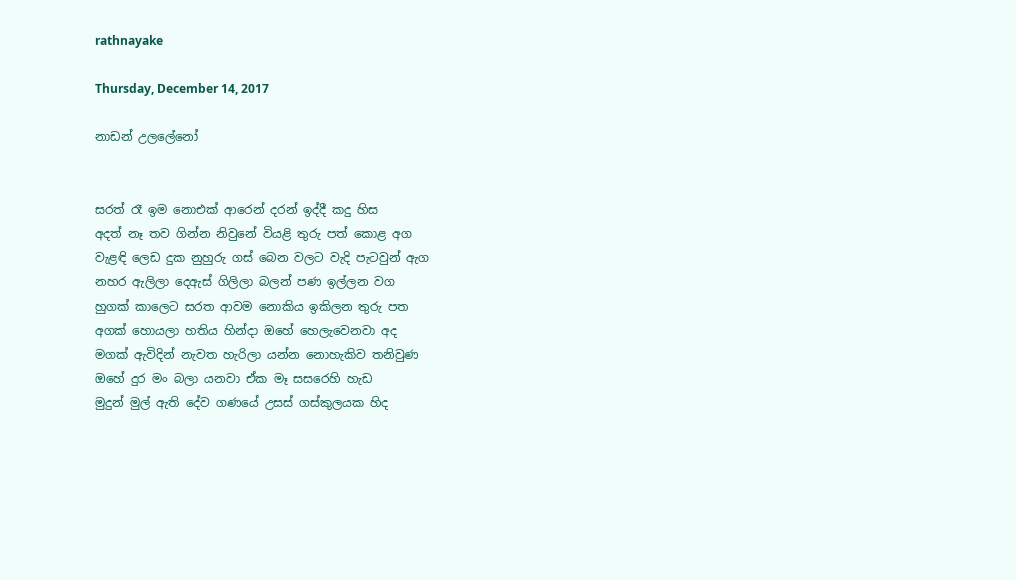rathnayake

Thursday, December 14, 2017

නාඩන් උලලේනෝ


සරත් රෑ ඉම නොඑක් ආරෙන් දරන් ඉද්දී කදු හිස
අදත් නෑ තව ගින්න නිවුනේ වියළි තුරු පත් කොළ අග
වැළඳි ලෙඩ දුක නුහුරු ගස් බෙන වලට වැදි පැටවුන් ඇග
නහර ඇලිලා දෙඇස් ගිලිලා බලන් පණ ඉල්ලන වග
හුගක් කාලෙට සරත ආවම නොකිය ඉකිලන තුරු පත
අගක් හොයලා හතිය හින්දා ඔහේ හෙලැවෙනවා අද
මගක් ඇවිදින් නැවත හැරිලා යන්න නොහැකිව තනිවුණ
ඔහේ දුර මං බලා යනවා ඒක මෑ සසරෙහි හැඩ
මුදුන් මුල් ඇති දේව ගණයේ උසස් ගස්කුලයක හිද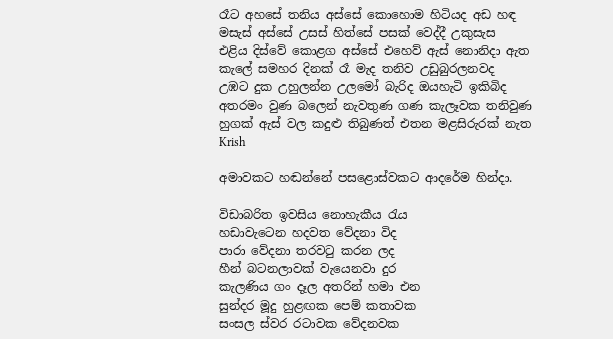රෑට අහසේ තනිය අස්සේ කොහොම හිටියද අඩ හඳ
මසැස් අස්සේ උසස් හිත්සේ පසක් වෙද්දී උකුසැස
එළිය දිස්වේ කොළග අස්සේ එහෙව් ඇස් නොනිදා ඇත
කැලේ සමහර දිනක් රෑ මැද තනිව උඩුබුරලනවද
උඹට දුක උහුලන්න උලමෝ බැරිද ඔයහැටි ඉකිබිද
අතරමං වුණ බලෙන් නැවතුණ ගණ කැලෑවක තනිවුණ
හුගක් ඇස් වල කදුළු තිබුණත් එතන මළසිරුරක් නැත
Krish

අමාවකට හඬන්නේ පසළොස්වකට ආදරේම හින්දා.

විඩාබරිත ඉවසිය නොහැකීය රැය
හඩාවැටෙන හදවත වේදනා විද
පාරා වේදනා තරවටු කරන ලද
හීන් බටනලාවක් වැයෙනවා දුර
කැලණිය ගං දෑල අතරින් හමා එන
සුන්දර මූදු හුළඟක පෙම් කතාවක
සංසල ස්වර රටාවක වේදනවක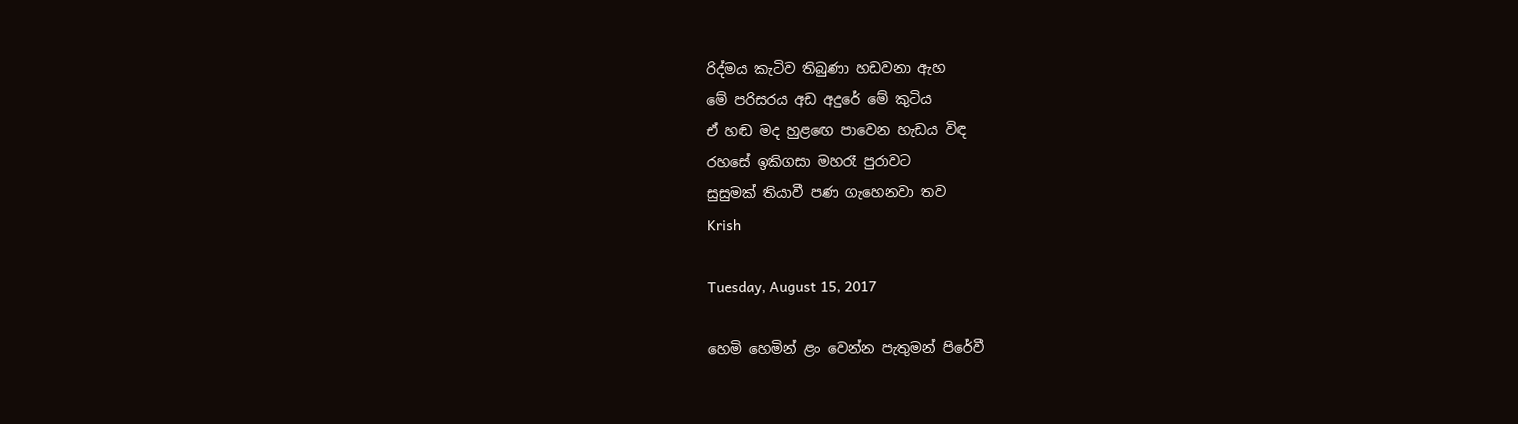රිද්මය කැටිව තිබුණා හඩවනා ඇහ
මේ පරිසරය අඩ අදුරේ මේ කුටිය
ඒ හඬ මද හුළඟෙ පාවෙන හැඩය විඳ
රහසේ ඉකිගසා මහරෑ පුරාවට
සුසුමක් තියාවී පණ ගැහෙනවා තව
Krish

Tuesday, August 15, 2017

හෙමි හෙමින් ළං වෙන්න පැතුමන් පිරේවී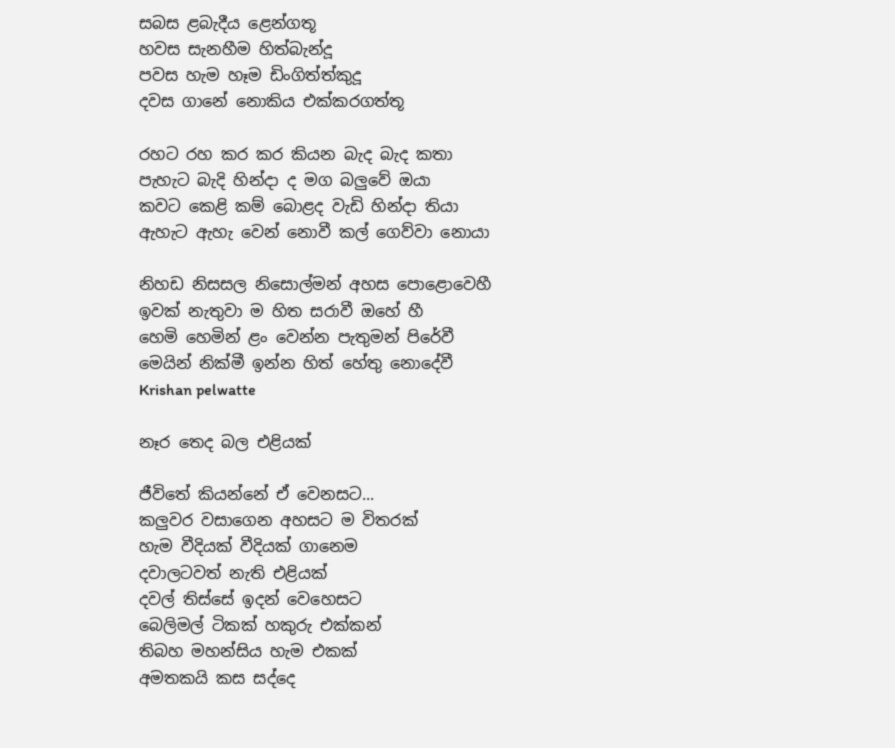සබස ළබැදීය ළෙන්ගතූ
හවස සැනහීම හිත්බැන්දූ
පවස හැම හෑම ඩිංගිත්ත්කුදූ
දවස ගානේ නොකිය එක්කරගත්තූ

රහට රහ කර කර කියන බැද බැද කතා
පැහැට බැදි හින්දා ද මග බලුවේ ඔයා
කවට කෙළි කම් බොළද වැඩි හින්දා තියා
ඇහැට ඇහැ වෙන් නොවී කල් ගෙව්වා නොයා

නිහඩ නිසසල නිසොල්මන් අහස පොළොවෙහී
ඉවක් නැතුවා ම හිත සරාවී ඔහේ හී
හෙමි හෙමින් ළං වෙන්න පැතුමන් පිරේවී
මෙයින් නික්මී ඉන්න හිත් හේතු නොදේවී
Krishan pelwatte

නෑර තෙද බල එළියක්

ජීවිතේ කියන්නේ ඒ වෙනසට...
කලුවර වසාගෙන අහසට ම විතරක්
හැම වීදියක් වීදියක් ගානෙම
දවාලටවත් නැති එළියක්
දවල් තිස්සේ ඉදන් වෙහෙසට
බෙලිමල් ටිකක් හකුරු එක්කන්
තිබහ මහන්සිය හැම එකක්
අමතකයි කස සද්දෙ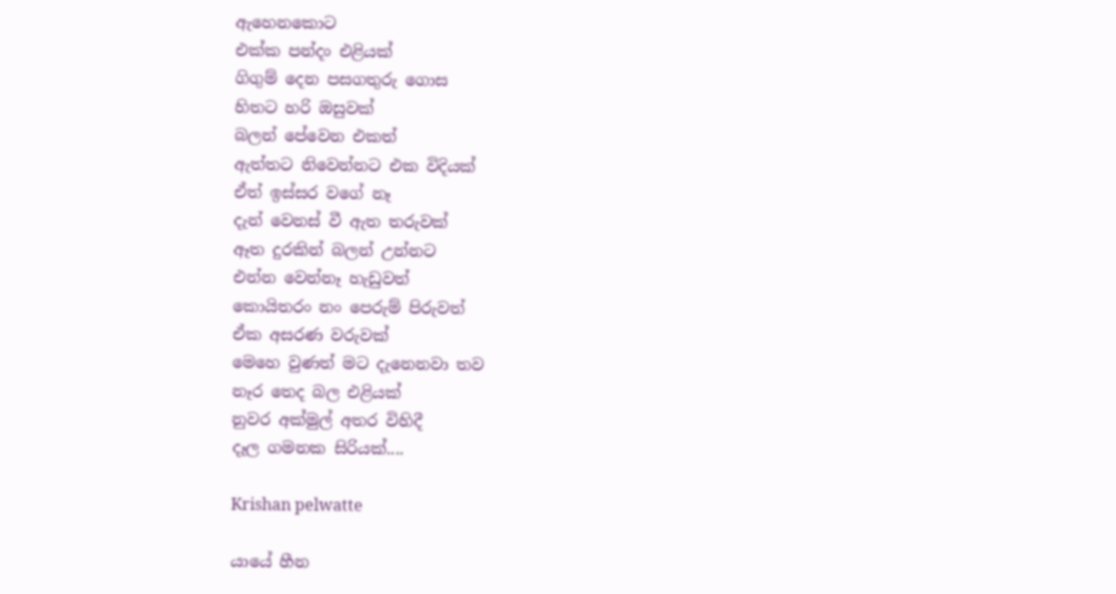ඇහෙනකොට
එක්ක පන්දං එළියක්
ගිගුම් දෙන පසගතුරු ගොස
හිතට හරි ඔසුවක්
බලන් පේවෙන එකත්
ඇත්තට නිවෙන්නට එක විදියක්
ඒත් ඉස්සර වගේ නෑ
දැන් වෙනස් වී ඇත තරුවක්
ඈත දුරකින් බලන් උන්නට
එන්න වෙන්නෑ හැඩුවත්
කොයිතරං නං පෙරුම් පිරුවත්
ඒක අසරණ වරුවක්
මෙහෙ වුණත් මට දැනෙනවා තව
නෑර තෙද බල එළියක්
නුවර අක්මුල් අතර විහිදී
දෑල ගමනක සිරියක්....

Krishan pelwatte

යායේ හීන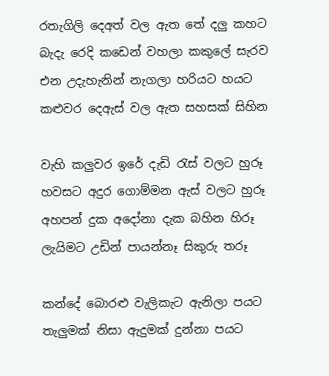රතැගිලි දෙඅත් වල ඇත තේ දලු කහට
බැදැ රෙදි කඩෙන් වහලා කකුලේ සැරව
එන උදැහැනින් නැගලා හරියට හයට
කළුවර දෙඇස් වල ඇත සහසක් සිහින

වැහි කලුවර ඉරේ දැඩි රැස් වලට හුරූ
හවසට අදුර ගොම්මන ඇස් වලට හුරූ
අහපන් දුක අදෝනා දැක බහින හිරූ
ලැයිමට උඩින් පායන්නෑ සිකුරු තරූ

කන්දේ බොරළු වැලිකැට ඇනිලා පයට
තැලුමක් නිසා ඇදුමක් දුන්නා පයට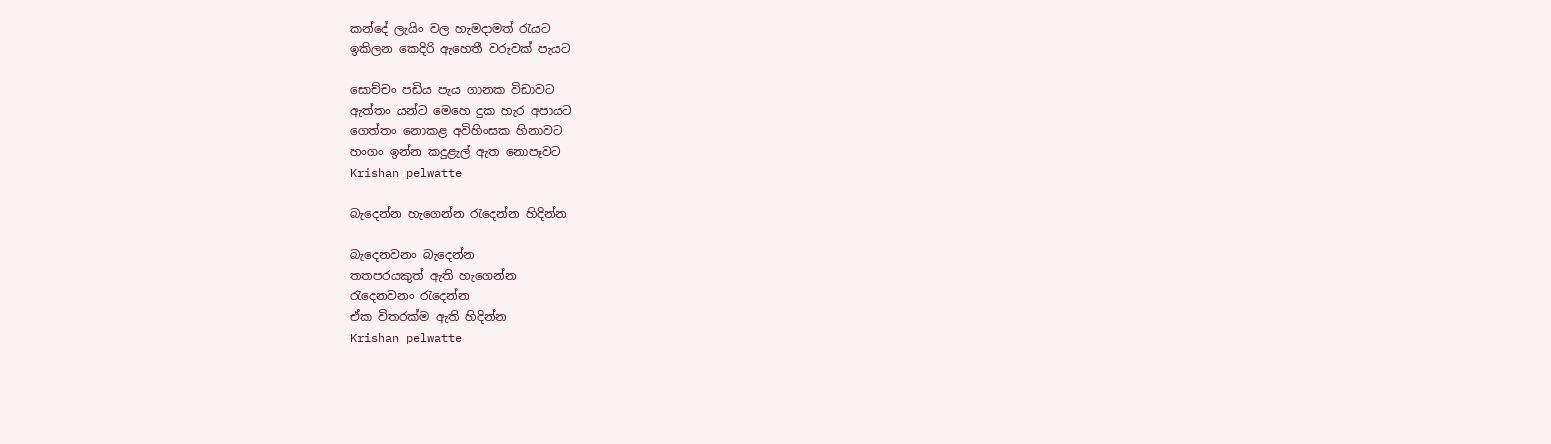කන්දේ ලැයිං වල හැමදාමත් රැයට
ඉකිලන කෙදිරි ඇහෙතී වරුවක් පැයට

සොච්චං පඩිය පැය ගානක විඩාවට
ඇත්‍තං යන්ට මෙහෙ දුක හැර අපායට
ගෙත්තං නොකළ අවිහිංසක හිනාවට
හංගං ඉන්න කදුළැල් ඇත නොපෑවට
Krishan pelwatte

බැදෙන්න හැගෙන්න රැදෙන්න හිදින්න

බැදෙනවනං බැදෙන්න
තතපරයකුත් ඇති හැගෙන්න
රැදෙනවනං රැදෙන්න
ඒක විතරක්ම ඇති හිදින්න
Krishan pelwatte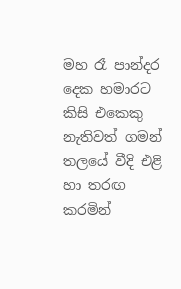මහ රෑ පාන්දර දෙක හමාරට කිසි එකෙකු නැතිවත් ගමන් තලයේ වීදි එළි හා තරඟ කරමින්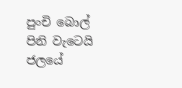පුංචි බොල් පිනි වැටෙයි ජලයේ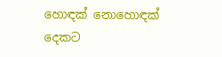හොඳක් නොහොඳක් දෙකට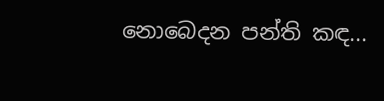නොබෙදන පන්ති කඳ...